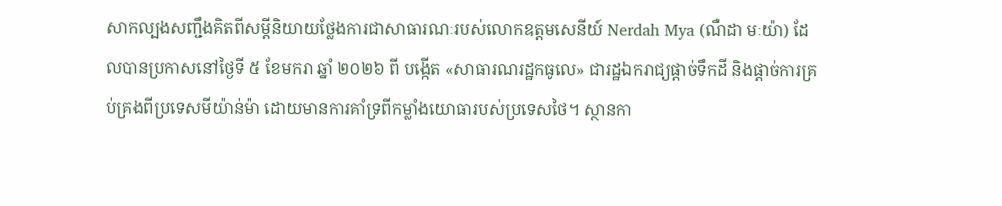សាកល្បងសញ្ជឹងគិតពីសម្ដីនិយាយថ្លែងការជាសាធារណៈរបស់លោកឧត្តមសេនីយ៍ Nerdah Mya (ណឺដា មៈយ៉ា) ដែលបានប្រកាសនៅថ្ងៃទី ៥ ខែមករា ឆ្នាំ ២០២៦ ពី បង្កើត «សាធារណរដ្ឋកធូលេ» ជារដ្ឋឯករាជ្យផ្ដាច់ទឹកដី និងផ្ដាច់ការគ្រប់គ្រងពីប្រទេសមីយ៉ាន់ម៉ា ដោយមានការគាំទ្រពីកម្លាំងយោធារបស់ប្រទេសថៃ។ ស្ថានកា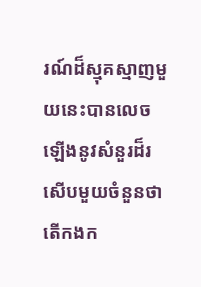រណ៍ដ៏ស្មុគស្មាញមួយនេះបានលេចឡើងនូវសំនួរដ៏រសើបមួយចំនួនថា តើកងក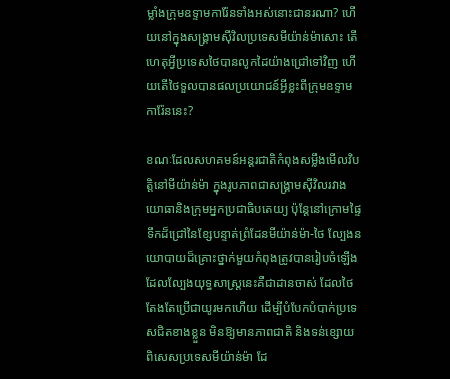ម្លាំងក្រុមឧទ្ទាមការ៉ែនទាំងអស់នោះជានរណា? ហើយនៅក្នុងសង្គ្រាមស៊ីវិលប្រទេសមីយ៉ាន់ម៉ាសោះ តើហេតុអ្វីប្រទេសថៃបានលូកដៃយ៉ាងជ្រៅទៅវិញ ហើយតើថៃទួលបានផលប្រយោជន៍អ្វីខ្លះពីក្រុមឧទ្ទាមការ៉ែននេះ?

ខណៈដែលសហគមន៍អន្តរជាតិកំពុងសម្លឹងមើលវិបត្តិនៅមីយ៉ាន់ម៉ា ក្នុងរូបភាពជាសង្គ្រាមស៊ីវិលរវាងយោធានិងក្រុមអ្នកប្រជាធិបតេយ្យ ប៉ុន្តែនៅក្រោមផ្ទៃទឹកដ៏ជ្រៅនៃខ្សែបន្ទាត់ព្រំដែនមីយ៉ាន់ម៉ា-ថៃ ល្បែងនយោបាយដ៏គ្រោះថ្នាក់មួយកំពុងត្រូវបានរៀបចំឡើង ដែលល្បែងយុទ្ធសាស្ត្រនេះគឺជាដានចាស់ ដែលថៃតែងតែប្រើជាយូរមកហើយ ដើម្បីបំបែកបំបាក់ប្រទេសជិតខាងខ្លួន មិនឱ្យមានភាពជាតិ និងទន់ខ្សោយ ពិសេសប្រទេសមីយ៉ាន់ម៉ា ដែ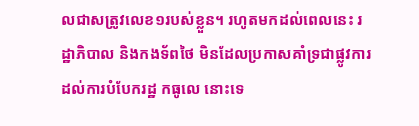លជាសត្រូវលេខ១របស់ខ្លួន។ រហូតមកដល់ពេលនេះ រដ្ឋាភិបាល និងកងទ័ពថៃ មិនដែលប្រកាសគាំទ្រជាផ្លូវការ ដល់ការបំបែករដ្ឋ កធូលេ នោះទេ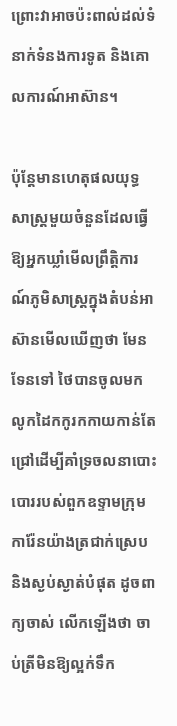ព្រោះវាអាចប៉ះពាល់ដល់ទំនាក់ទំនងការទូត និងគោលការណ៍អាស៊ាន។

ប៉ុន្តែមានហេតុផលយុទ្ធសាស្ត្រមួយចំនួនដែលធ្វើឱ្យអ្នកឃ្លាំមើលព្រឹត្តិការណ៍ភូមិសាស្ត្រក្នុងតំបន់អាស៊ានមើលឃើញថា មែនទែនទៅ ថៃបានចូលមកលូកដៃកកូរកកាយកាន់តែជ្រៅដើម្បីគាំទ្រចលនាបោះបោររបស់ពួកឧទ្ទាមក្រុមការ៉ែនយ៉ាងត្រជាក់ស្រេប និងស្ងប់ស្ងាត់បំផុត ដូចពាក្យចាស់ លើកឡើងថា ចាប់ត្រីមិនឱ្យល្អក់ទឹក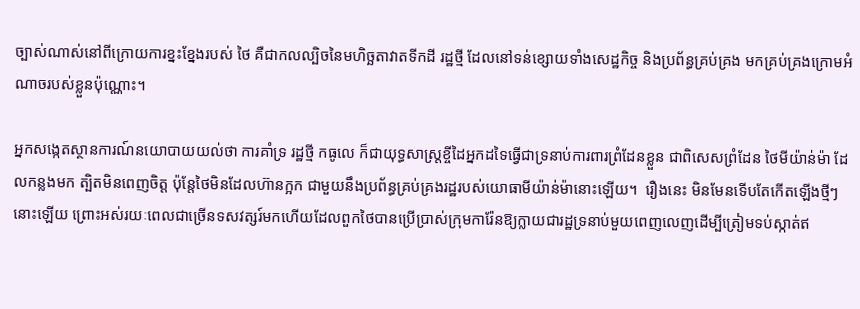ច្បាស់ណាស់នៅពីក្រោយការខ្នះខ្នែងរបស់ ថៃ គឺជាកលល្បិចនៃមហិច្ឆតាវាតទីកដី រដ្ឋថ្មី ដែលនៅទន់ខ្សោយទាំងសេដ្ឋកិច្ច និងប្រព័ន្ធគ្រប់គ្រង មកគ្រប់គ្រងក្រោមអំណាចរបស់ខ្លួនប៉ុណ្ណោះ។

អ្នកសង្កេតស្ថានការណ៍នយោបាយយល់ថា ការគាំទ្រ រដ្ឋថ្មី កធូលេ ក៏ជាយុទ្ធសាស្ត្រខ្ចីដៃអ្នកដទៃធ្វើជាទ្រនាប់ការពារព្រំដែនខ្លួន ជាពិសេសព្រំដែន ថៃមីយ៉ាន់ម៉ា ដែលកន្លងមក ត្បិតមិនពេញចិត្ត ប៉ុន្តែថៃមិនដែលហ៊ានក្អក ជាមួយនឹងប្រព័ន្ធគ្រប់គ្រងរដ្ឋរបស់យោធាមីយ៉ាន់ម៉ានោះឡើយ។  រឿងនេះ មិនមែនទើបតែកើតឡើងថ្មីៗនោះឡើយ ព្រោះអស់រយៈពេលជាច្រើនទសវត្សរ៍មកហើយដែលពួកថៃបានប្រើប្រាស់ក្រុមការ៉ែនឱ្យក្លាយជារដ្ឋទ្រនាប់មួយពេញលេញដើម្បីត្រៀមទប់ស្កាត់ឥ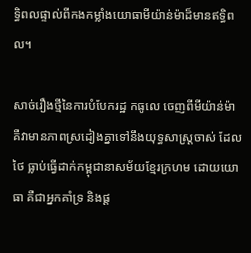ទ្ធិពលផ្ទាល់ពីកងកម្លាំងយោធាមីយ៉ាន់ម៉ាដ៏មានឥទ្ធិពល។

សាច់រឿងថ្មីនៃការបំបែករដ្ឋ កធូលេ ចេញពីមីយ៉ាន់ម៉ា គឺវាមានភាពស្រដៀងគ្នាទៅនឹងយុទ្ធសាស្ត្រចាស់ ដែលថៃ ធ្លាប់ធ្វើដាក់កម្ពុជានាសម័យខ្មែរក្រហម ដោយយោធា គឺជាអ្នកគាំទ្រ និងផ្ដ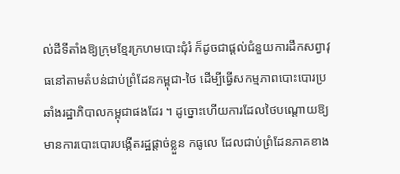ល់ដីទីតាំងឱ្យក្រុមខ្មែរក្រហមបោះជុំរំ ក៏ដូចជាផ្ដល់ជំនួយការដឹកសព្វាវុធនៅតាមតំបន់ជាប់ព្រំដែនកម្ពុជា-ថៃ ដើម្បីធ្វើសកម្មភាពបោះបោរប្រឆាំងរដ្ឋាភិបាលកម្ពុជាផងដែរ ។ ដូច្នោះហើយការដែលថៃបណ្ដោយឱ្យមានការបោះបោរបង្កើតរដ្ឋផ្ដាច់ខ្លួន កធូលេ ដែលជាប់ព្រំដែនភាគខាង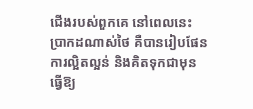ជើងរបស់ពួកគេ នៅពេលនេះ ប្រាកដណាស់ថៃ គឺបានរៀបផែនការល្អិតល្អន់ និងគិតទុកជាមុន ធ្វើឱ្យ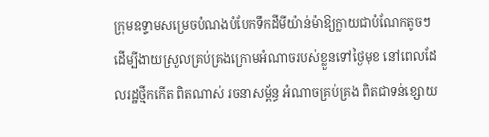ក្រុមឧទ្ទាមសម្រេចបំណងបំបែកទឹកដីមីយ៉ាន់ម៉ាឱ្យក្លាយជាបំណែកតូចៗ ដើម្បីងាយស្រួលគ្រប់គ្រងក្រោមអំណាចរបស់ខ្លួនទៅថ្ងៃមុខ នៅពេលដែលរដ្ឋថ្មីកកើត ពិតណាស់ រចនាសម្ព័ន្ធ អំណាចគ្រប់គ្រង ពិតជាទន់ខ្សោយ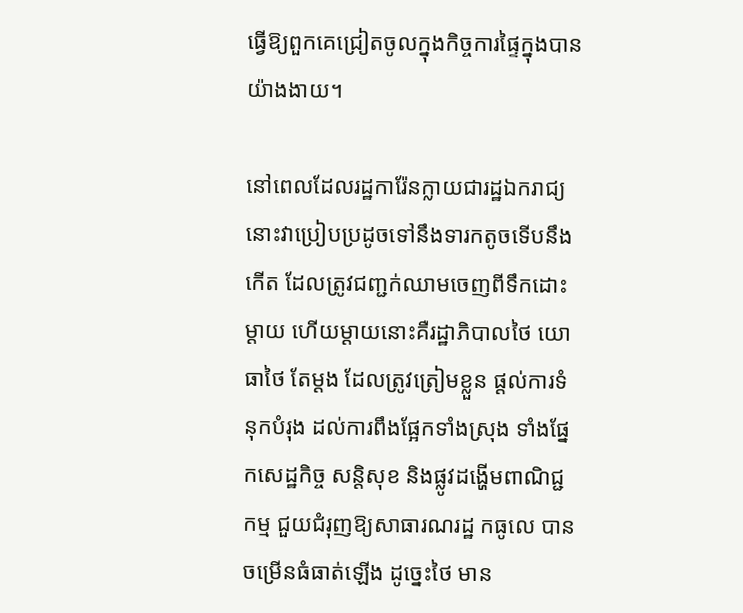ធ្វើឱ្យពួកគេជ្រៀតចូលក្នុងកិច្ចការផ្ទៃក្នុងបានយ៉ាងងាយ។

នៅពេលដែលរដ្ឋការ៉ែនក្លាយជារដ្ឋឯករាជ្យ នោះវាប្រៀបប្រដូចទៅនឹងទារកតូចទើបនឹងកើត ដែលត្រូវជញ្ជក់ឈាមចេញពីទឹកដោះម្ដាយ ហើយម្ដាយនោះគឺរដ្ឋាភិបាលថៃ យោធាថៃ តែម្ដង ដែលត្រូវត្រៀមខ្លួន ផ្ដល់ការទំនុកបំរុង ដល់ការពឹងផ្អែកទាំងស្រុង ទាំងផ្នែកសេដ្ឋកិច្ច សន្តិសុខ និងផ្លូវដង្ហើមពាណិជ្ជកម្ម ជួយជំរុញឱ្យសាធារណរដ្ឋ កធូលេ បានចម្រើនធំធាត់ឡើង ដូច្នេះថៃ មាន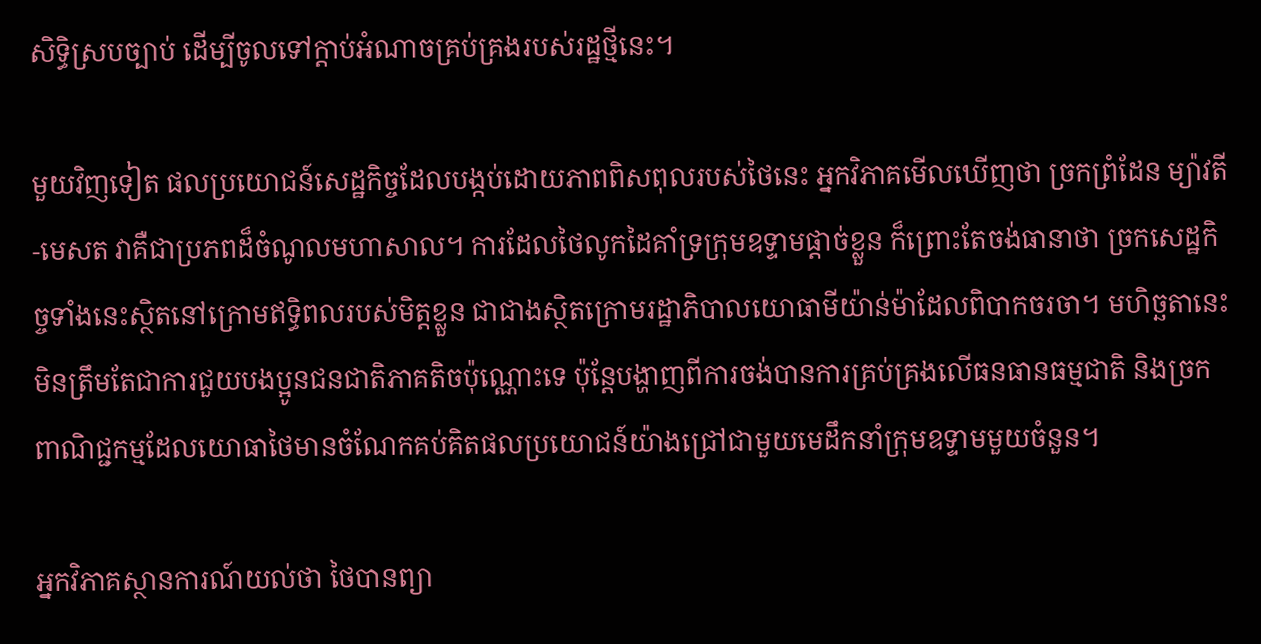សិទ្ធិស្របច្បាប់ ដើម្បីចូលទៅក្ដាប់អំណាចគ្រប់គ្រងរបស់រដ្ឋថ្មីនេះ។

មួយវិញទៀត ផលប្រយោជន៍សេដ្ឋកិច្ចដែលបង្កប់ដោយភាពពិសពុលរបស់ថៃនេះ អ្នកវិភាគមើលឃើញថា ច្រកព្រំដែន ម្យ៉ាវតី-មេសត វាគឺជាប្រភពដ៏ចំណូលមហាសាល។ ការដែលថៃលូកដៃគាំទ្រក្រុមឧទ្ទាមផ្ដាច់ខ្លួន ក៏ព្រោះតែចង់ធានាថា ច្រកសេដ្ឋកិច្ចទាំងនេះស្ថិតនៅក្រោមឥទ្ធិពលរបស់មិត្តខ្លួន ជាជាងស្ថិតក្រោមរដ្ឋាភិបាលយោធាមីយ៉ាន់ម៉ាដែលពិបាកចរចា។ មហិច្ឆតានេះ មិនត្រឹមតែជាការជួយបងប្អូនជនជាតិភាគតិចប៉ុណ្ណោះទេ ប៉ុន្តែបង្ហាញពីការចង់បានការគ្រប់គ្រងលើធនធានធម្មជាតិ និងច្រកពាណិជ្ជកម្មដែលយោធាថៃមានចំណែកគប់គិតផលប្រយោជន៍យ៉ាងជ្រៅជាមួយមេដឹកនាំក្រុមឧទ្ទាមមួយចំនួន។

អ្នកវិភាគស្ថានការណ៍យល់ថា ថៃបានព្យា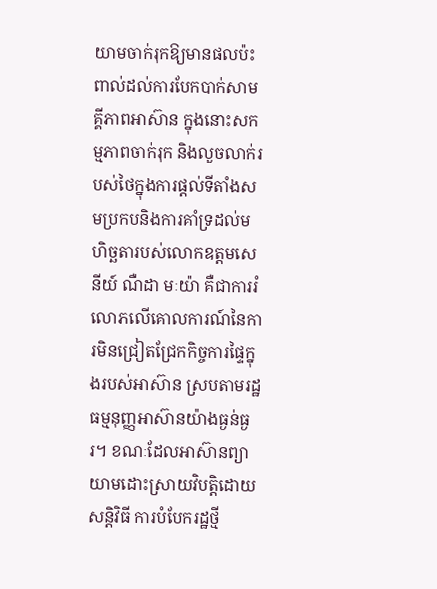យាមចាក់រុកឱ្យមានផលប៉ះពាល់ដល់ការបែកបាក់សាមគ្គីភាពអាស៊ាន ក្នុងនោះសកម្មភាពចាក់រុក និងលួចលាក់របស់ថៃក្នុងការផ្ដល់ទីតាំងសមប្រកបនិងការគាំទ្រដល់មហិច្ឆតារបស់លោកឧត្តមសេនីយ៍ ណឺដា មៈយ៉ា គឺជាការរំលោភលើគោលការណ៍នៃការមិនជ្រៀតជ្រែកកិច្ចការផ្ទៃក្នុងរបស់អាស៊ាន ស្របតាមរដ្ឋធម្មនុញ្ញអាស៊ានយ៉ាងធ្ងន់ធ្ងរ។ ខណៈដែលអាស៊ានព្យាយាមដោះស្រាយវិបត្តិដោយសន្តិវិធី ការបំបែករដ្ឋថ្មី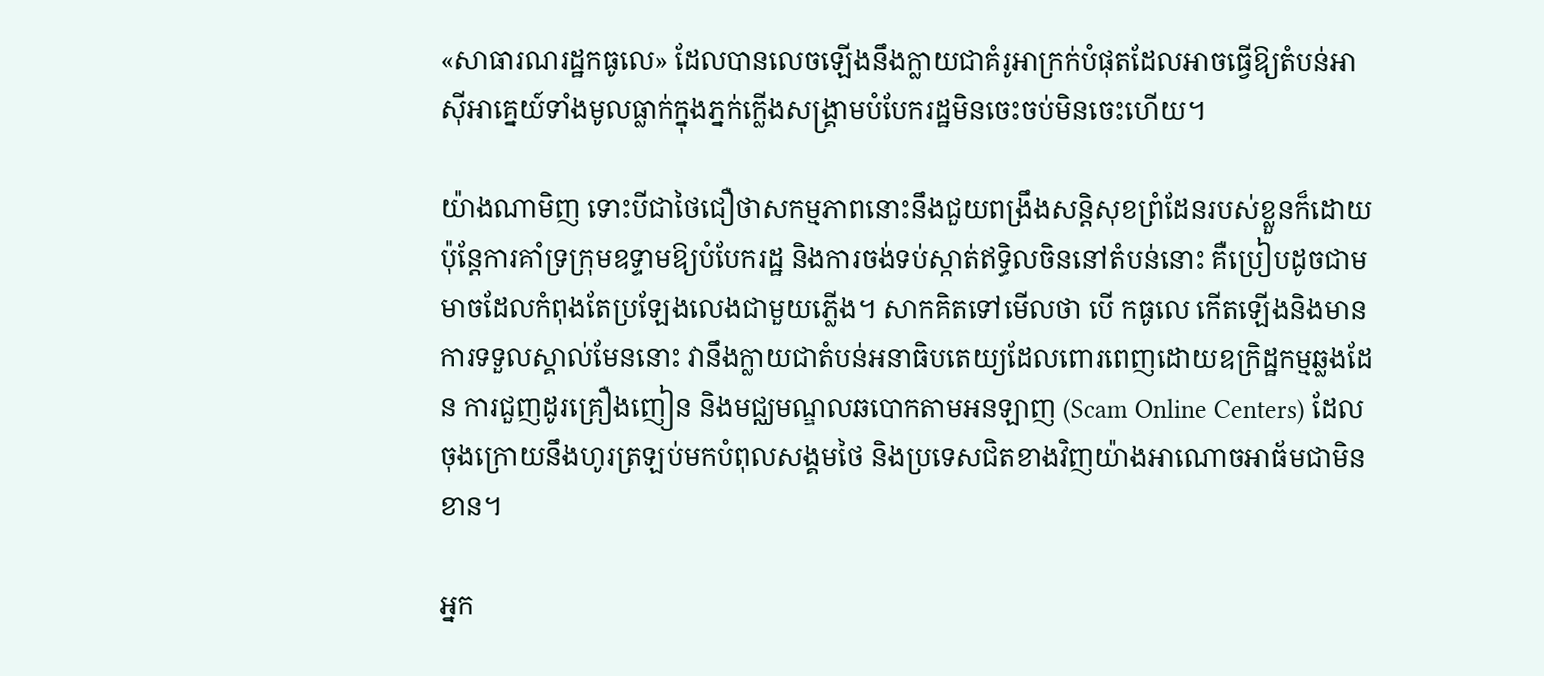«សាធារណរដ្ឋកធូលេ» ដែលបានលេចឡើងនឹងក្លាយជាគំរូអាក្រក់បំផុតដែលអាចធ្វើឱ្យតំបន់អាស៊ីអាគ្នេយ៍ទាំងមូលធ្លាក់ក្នុងភ្នក់ក្លើងសង្គ្រាមបំបែករដ្ឋមិនចេះចប់មិនចេះហើយ។

យ៉ាងណាមិញ ទោះបីជាថៃជឿថាសកម្មភាពនោះនឹងជួយពង្រឹងសន្តិសុខព្រំដែនរបស់ខ្លួនក៏ដោយ ប៉ុន្តែការគាំទ្រក្រុមឧទ្ទាមឱ្យបំបែករដ្ឋ និងការចង់ទប់ស្កាត់ឥទ្ធិលចិននៅតំបន់នោះ គឺប្រៀបដូចជាមមាចដែលកំពុងតែប្រឡែងលេងជាមួយភ្លើង។ សាកគិតទៅមើលថា បើ កធូលេ កើតឡើងនិងមានការទទួលស្គាល់មែននោះ វានឹងក្លាយជាតំបន់អនាធិបតេយ្យដែលពោរពេញដោយឧក្រិដ្ឋកម្មឆ្លងដែន ការជួញដូរគ្រឿងញៀន និងមជ្ឈមណ្ឌលឆបោកតាមអនឡាញ (Scam Online Centers) ដែលចុងក្រោយនឹងហូរត្រឡប់មកបំពុលសង្គមថៃ និងប្រទេសជិតខាងវិញយ៉ាងអាណោចអាធ័មជាមិនខាន។

អ្នក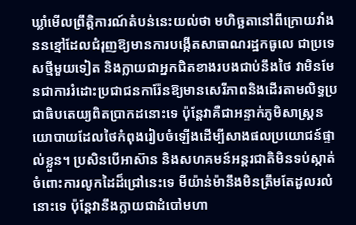ឃ្លាំមើលព្រឹត្តិការណ៍តំបន់នេះយល់ថា មហិច្ឆតានៅពីក្រោយវាំងននខ្មៅដែលជំរុញឱ្យមានការបង្កើតសាធាណរដ្ឋកធូលេ ជាប្រទេសថ្មីមួយទៀត និងក្លាយជាអ្នកជិតខាងរបងជាប់នឹងថៃ វាមិនមែនជាការរំដោះប្រជាជនការ៉ែនឱ្យមានសេរីភាពនិងដើរតាមលិទ្ធប្រជាធិបតេយ្យពិតប្រាកដនោះទេ ប៉ុន្តែវាគឺជាអន្ទាក់ភូមិសាស្ត្រនយោបាយដែលថៃកំពុងរៀបចំឡើងដើម្បីសាងផលប្រយោជន៍ផ្ទាល់ខ្លួន។ ប្រសិនបើអាស៊ាន និងសហគមន៍អន្តរជាតិមិនទប់ស្កាត់ចំពោះការលូកដៃដ៏ជ្រៅនេះទេ មីយ៉ាន់ម៉ានឹងមិនត្រឹមតែដួលរលំនោះទេ ប៉ុន្តែវានឹងក្លាយជាដំបៅមហា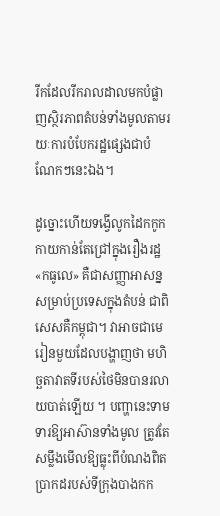រីកដែលរីករាលដាលមកបំផ្លាញស្ថិរភាពតំបន់ទាំងមូលតាមរយៈការបំបែករដ្ឋផ្សេងជាបំណែកៗនេះឯង។

ដូច្នោះហើយទង្វើលូកដៃកកូកកាយកាន់តែជ្រៅក្នុងរឿងរដ្ឋ «កធូលេ» គឺជាសញ្ញាអាសន្នសម្រាប់ប្រទេសក្នុងតំបន់ ជាពិសេសគឺកម្ពុជា។ វាអាចជាមេរៀនមួយដែលបង្ហាញថា មហិច្ឆតាវាតទីរបស់ថៃមិនបានរលាយបាត់ឡើយ ។ បញ្ហានេះទាមទារឱ្យអាស៊ានទាំងមូល ត្រូវតែសម្លឹងមើលឱ្យធ្លុះពីបំណងពិតប្រាកដរបស់ទីក្រុងបាងកក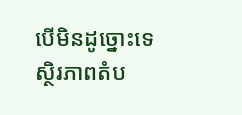បើមិនដូច្នោះទេ ស្ថិរភាពតំប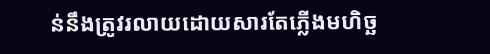ន់នឹងត្រូវរលាយដោយសារតែភ្លើងមហិច្ឆ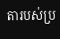តារបស់ប្រ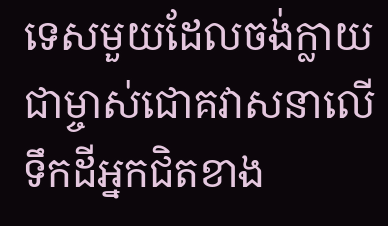ទេសមួយដែលចង់ក្លាយជាម្ចាស់ជោគវាសនាលើទឹកដីអ្នកជិតខាង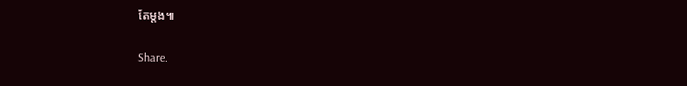តែម្ដង៕

Share.